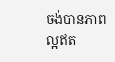ចង់បានភាពល្អឥត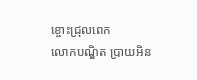ខ្ចោះជ្រុលពេក
លោកបណ្ឌិត ប្រាយអិន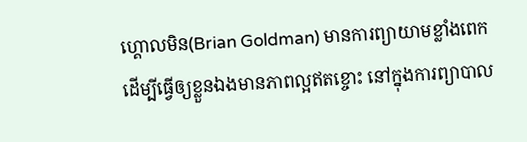ហ្គោលមិន(Brian Goldman) មានការព្យាយាមខ្លាំងពេក ដើម្បីធ្វើឲ្យខ្លួនឯងមានភាពល្អឥតខ្ចោះ នៅក្នុងការព្យាបាល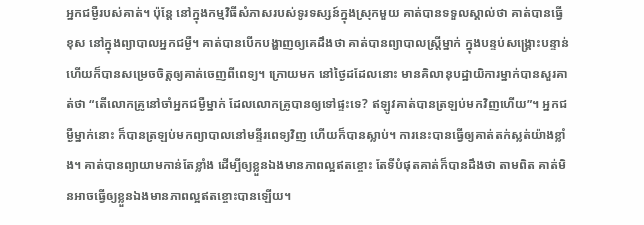អ្នកជម្ងឺរបស់គាត់។ ប៉ុន្តែ នៅក្នុងកម្មវិធីសំភាសរបស់ទូរទស្សន៍ក្នុងស្រុកមួយ គាត់បានទទួលស្គាល់ថា គាត់បានធ្វើខុស នៅក្នុងព្យាបាលអ្នកជម្ងឺ។ គាត់បានបើកបង្ហាញឲ្យគេដឹងថា គាត់បានព្យាបាលស្រ្តីម្នាក់ ក្នុងបន្ទប់សង្គ្រោះបន្ទាន់ ហើយក៏បានសម្រេចចិត្តឲ្យគាត់ចេញពីពេទ្យ។ ក្រោយមក នៅថ្ងៃដដែលនោះ មានគិលានុបដ្ឋាយិការម្នាក់បានសួរគាត់ថា “តើលោកគ្រូនៅចាំអ្នកជម្ងឺម្នាក់ ដែលលោកគ្រូបានឲ្យទៅផ្ទះទេ? ឥឡូវគាត់បានត្រឡប់មកវិញហើយ”។ អ្នកជម្ងឺម្នាក់នោះ ក៏បានត្រឡប់មកព្យាបាលនៅមន្ទីរពេទ្យវិញ ហើយក៏បានស្លាប់។ ការនេះបានធ្វើឲ្យគាត់តក់ស្លត់យ៉ាងខ្លាំង។ គាត់បានព្យាយាមកាន់តែខ្លាំង ដើម្បីឲ្យខ្លួនឯងមានភាពល្អឥតខ្ចោះ តែទីបំផុតគាត់ក៏បានដឹងថា តាមពិត គាត់មិនអាចធ្វើឲ្យខ្លួនឯងមានភាពល្អឥតខ្ចោះបានឡើយ។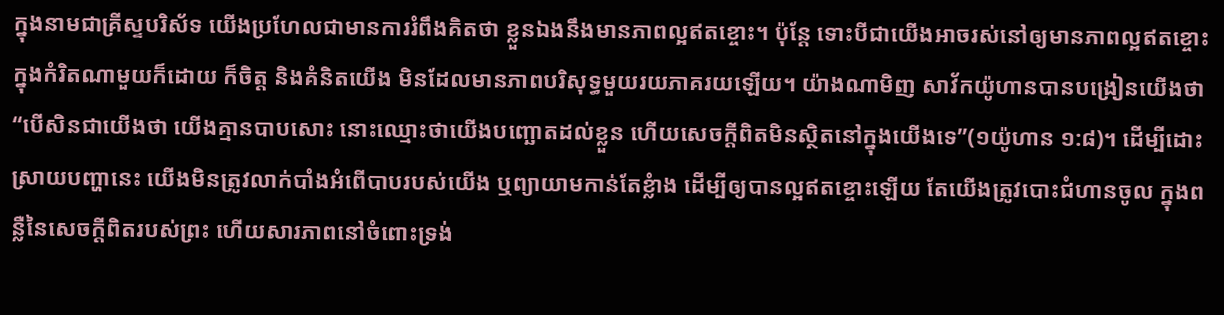ក្នុងនាមជាគ្រីស្ទបរិស័ទ យើងប្រហែលជាមានការរំពឹងគិតថា ខ្លួនឯងនឹងមានភាពល្អឥតខ្ចោះ។ ប៉ុន្តែ ទោះបីជាយើងអាចរស់នៅឲ្យមានភាពល្អឥតខ្ចោះក្នុងកំរិតណាមួយក៏ដោយ ក៏ចិត្ត និងគំនិតយើង មិនដែលមានភាពបរិសុទ្ធមួយរយភាគរយឡើយ។ យ៉ាងណាមិញ សាវ័កយ៉ូហានបានបង្រៀនយើងថា “បើសិនជាយើងថា យើងគ្មានបាបសោះ នោះឈ្មោះថាយើងបញ្ឆោតដល់ខ្លួន ហើយសេចក្តីពិតមិនស្ថិតនៅក្នុងយើងទេ”(១យ៉ូហាន ១:៨)។ ដើម្បីដោះស្រាយបញ្ហានេះ យើងមិនត្រូវលាក់បាំងអំពើបាបរបស់យើង ឬព្យាយាមកាន់តែខ្លំាង ដើម្បីឲ្យបានល្អឥតខ្ចោះឡើយ តែយើងត្រូវបោះជំហានចូល ក្នុងពន្លឺនៃសេចក្តីពិតរបស់ព្រះ ហើយសារភាពនៅចំពោះទ្រង់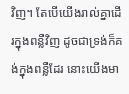វិញ។ តែបើយើងរាល់គ្នាដើរក្នុងពន្លឺវិញ ដូចជាទ្រង់ក៏គង់ក្នុងពន្លឺដែរ នោះយើងមា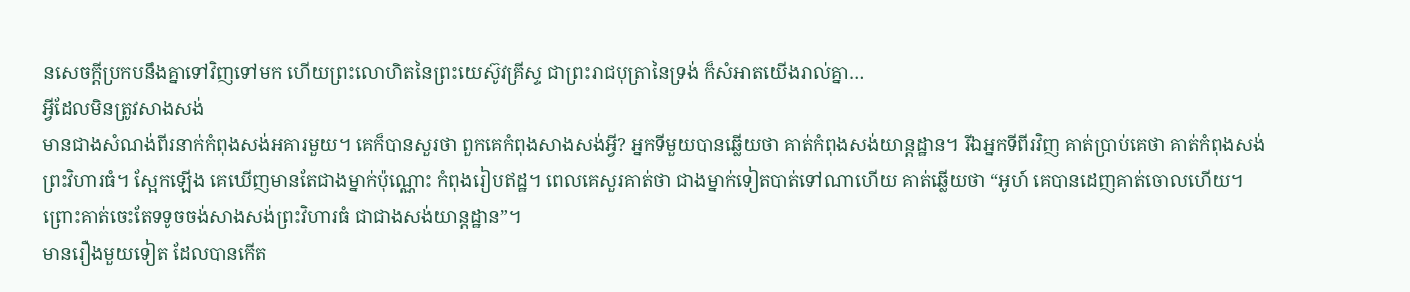នសេចក្តីប្រកបនឹងគ្នាទៅវិញទៅមក ហើយព្រះលោហិតនៃព្រះយេស៊ូវគ្រីស្ទ ជាព្រះរាជបុត្រានៃទ្រង់ ក៏សំអាតយើងរាល់គ្នា…
អ្វីដែលមិនត្រូវសាងសង់
មានជាងសំណង់ពីរនាក់កំពុងសង់អគារមួយ។ គេក៏បានសួរថា ពួកគេកំពុងសាងសង់អ្វី? អ្នកទីមួយបានឆ្លើយថា គាត់កំពុងសង់យាន្តដ្ឋាន។ រីឯអ្នកទីពីរវិញ គាត់ប្រាប់គេថា គាត់កំពុងសង់ព្រះវិហារធំ។ ស្អែកឡើង គេឃើញមានតែជាងម្នាក់ប៉ុណ្ណោះ កំពុងរៀបឥដ្ឋ។ ពេលគេសួរគាត់ថា ជាងម្នាក់ទៀតបាត់ទៅណាហើយ គាត់ឆ្លើយថា “អូហ៍ គេបានដេញគាត់ចោលហើយ។ ព្រោះគាត់ចេះតែទទូចចង់សាងសង់ព្រះវិហារធំ ជាជាងសង់យាន្តដ្ឋាន”។
មានរឿងមួយទៀត ដែលបានកើត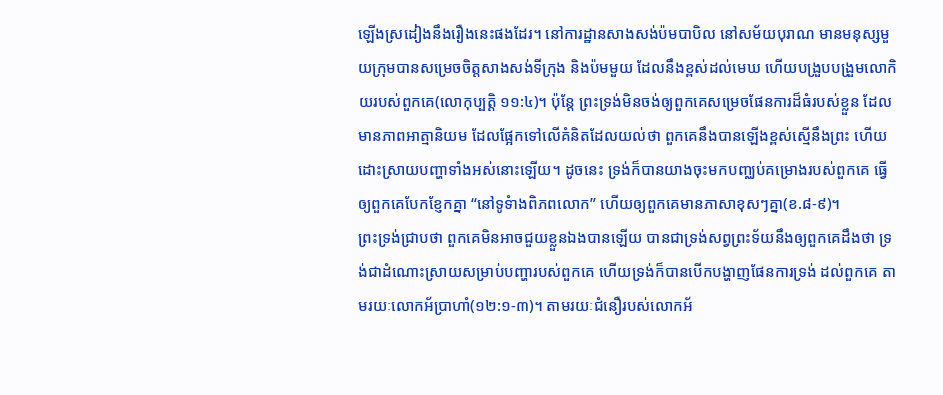ឡើងស្រដៀងនឹងរឿងនេះផងដែរ។ នៅការដ្ឋានសាងសង់ប៉មបាបិល នៅសម័យបុរាណ មានមនុស្សមួយក្រុមបានសម្រេចចិត្តសាងសង់ទីក្រុង និងប៉មមួយ ដែលនឹងខ្ពស់ដល់មេឃ ហើយបង្រួបបង្រួមលោកិយរបស់ពួកគេ(លោកុប្បត្តិ ១១:៤)។ ប៉ុន្តែ ព្រះទ្រង់មិនចង់ឲ្យពួកគេសម្រេចផែនការដ៏ធំរបស់ខ្លួន ដែលមានភាពអាត្មានិយម ដែលផ្អែកទៅលើគំនិតដែលយល់ថា ពួកគេនឹងបានឡើងខ្ពស់ស្មើនឹងព្រះ ហើយដោះស្រាយបញ្ហាទាំងអស់នោះឡើយ។ ដូចនេះ ទ្រង់ក៏បានយាងចុះមកបញ្ឈប់គម្រោងរបស់ពួកគេ ធ្វើឲ្យពួកគេបែកខ្ញែកគ្នា “នៅទូទំាងពិភពលោក” ហើយឲ្យពួកគេមានភាសាខុសៗគ្នា(ខ.៨-៩)។
ព្រះទ្រង់ជ្រាបថា ពួកគេមិនអាចជួយខ្លួនឯងបានឡើយ បានជាទ្រង់សព្វព្រះទ័យនឹងឲ្យពួកគេដឹងថា ទ្រង់ជាដំណោះស្រាយសម្រាប់បញ្ហារបស់ពួកគេ ហើយទ្រង់ក៏បានបើកបង្ហាញផែនការទ្រង់ ដល់ពួកគេ តាមរយៈលោកអ័ប្រាហាំ(១២:១-៣)។ តាមរយៈជំនឿរបស់លោកអ័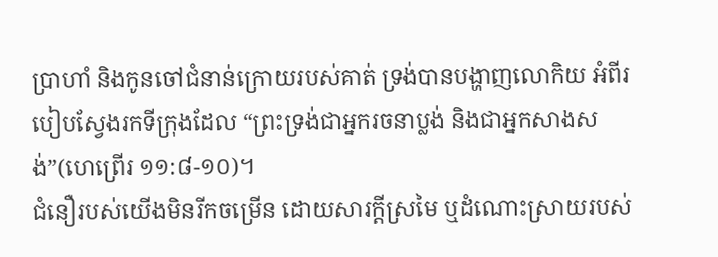ប្រាហាំ និងកូនចៅជំនាន់ក្រោយរបស់គាត់ ទ្រង់បានបង្ហាញលោកិយ អំពីរបៀបស្វែងរកទីក្រុងដែល “ព្រះទ្រង់ជាអ្នករចនាប្លង់ និងជាអ្នកសាងសង់”(ហេព្រើរ ១១:៨-១០)។
ជំនឿរបស់យើងមិនរីកចម្រើន ដោយសារក្តីស្រមៃ ឬដំណោះស្រាយរបស់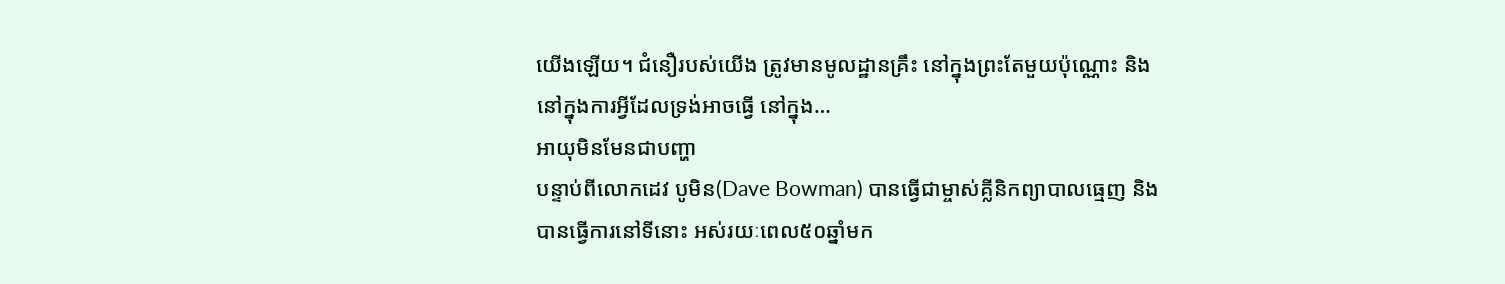យើងឡើយ។ ជំនឿរបស់យើង ត្រូវមានមូលដ្ឋានគ្រឹះ នៅក្នុងព្រះតែមួយប៉ុណ្ណោះ និងនៅក្នុងការអ្វីដែលទ្រង់អាចធ្វើ នៅក្នុង…
អាយុមិនមែនជាបញ្ហា
បន្ទាប់ពីលោកដេវ បូមិន(Dave Bowman) បានធ្វើជាម្ចាស់គ្លីនិកព្យាបាលធ្មេញ និងបានធ្វើការនៅទីនោះ អស់រយៈពេល៥០ឆ្នាំមក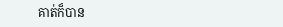គាត់ក៏បាន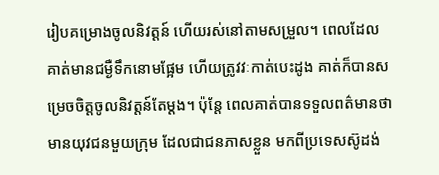រៀបគម្រោងចូលនិវត្តន៍ ហើយរស់នៅតាមសម្រួល។ ពេលដែលគាត់មានជម្ងឺទឹកនោមផ្អែម ហើយត្រូវវៈកាត់បេះដូង គាត់ក៏បានសម្រេចចិត្តចូលនិវត្តន៍តែម្តង។ ប៉ុន្តែ ពេលគាត់បានទទួលពត៌មានថា មានយុវជនមួយក្រុម ដែលជាជនភាសខ្លួន មកពីប្រទេសស៊ូដង់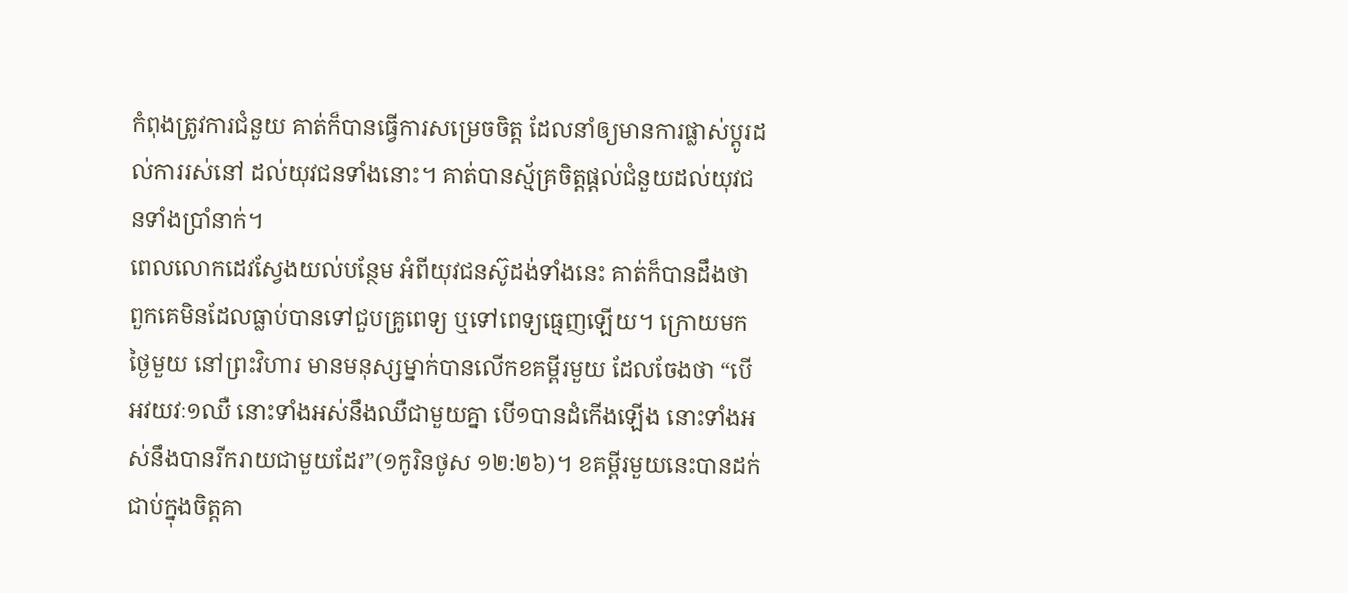កំពុងត្រូវការជំនួយ គាត់ក៏បានធ្វើការសម្រេចចិត្ត ដែលនាំឲ្យមានការផ្លាស់ប្តូរដល់ការរស់នៅ ដល់យុវជនទាំងនោះ។ គាត់បានស្ម័គ្រចិត្តផ្តល់ជំនួយដល់យុវជនទាំងប្រាំនាក់។
ពេលលោកដេវស្វែងយល់បន្ថែម អំពីយុវជនស៊ូដង់ទាំងនេះ គាត់ក៏បានដឹងថា ពួកគេមិនដែលធ្លាប់បានទៅជួបគ្រូពេទ្យ ឬទៅពេទ្យធ្មេញឡើយ។ ក្រោយមក ថ្ងៃមួយ នៅព្រះវិហារ មានមនុស្សម្នាក់បានលើកខគម្ពីរមួយ ដែលចែងថា “បើអវយវៈ១ឈឺ នោះទាំងអស់នឹងឈឺជាមួយគ្នា បើ១បានដំកើងឡើង នោះទាំងអស់នឹងបានរីករាយជាមួយដែរ”(១កូរិនថូស ១២:២៦)។ ខគម្ពីរមួយនេះបានដក់ជាប់ក្នុងចិត្តគា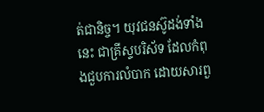ត់ជានិច្ច។ យុវជនស៊ូដង់ទាំងនេះ ជាគ្រីស្ទបរិស័ទ ដែលកំពុងជួបការលំបាក ដោយសារពួ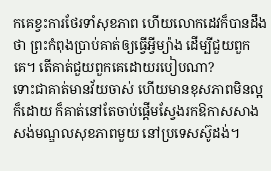កគេខ្វះការថែរទាំសុខភាព ហើយលោកដេវក៏បានដឹងថា ព្រះកំពុងប្រាប់គាត់ឲ្យធ្វើអ្វីម្យ៉ាង ដើម្បីជួយពួកគេ។ តើគាត់ជួយពួកគេដោយរបៀបណា?
ទោះជាគាត់មានវ័យចាស់ ហើយមានខុសភាពមិនល្អក៏ដោយ ក៏គាត់នៅតែចាប់ផ្តើមស្វែងរកឱកាសសាងសង់មណ្ឌលសុខភាពមួយ នៅប្រទេសស៊ូដង់។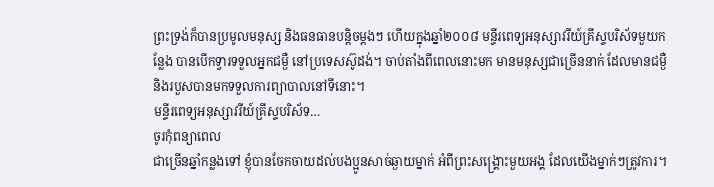ព្រះទ្រង់ក៏បានប្រមូលមនុស្ស និងធនធានបន្តិចម្តងៗ ហើយក្នុងឆ្នាំ២០០៨ មន្ទីរពេទ្យអនុស្សាវរីយ៍គ្រីស្ទបរិស័ទមួយកន្លែង បានបើកទ្វារទទួលអ្នកជម្ងឺ នៅប្រទេសស៊ូដង់។ ចាប់តាំងពីពេលនោះមក មានមនុស្សជាច្រើននាក់ ដែលមានជម្ងឺ និងរបួសបានមកទទួលការព្យាបាលនៅទីនោះ។
មន្ទីរពេទ្យអនុស្សាវរីយ៍គ្រីស្ទបរិស័ទ…
ចូរកុំពន្យាពេល
ជាច្រើនឆ្នាំកន្លងទៅ ខ្ញុំបានចែកចាយដល់បងប្អូនសាច់ឆ្ងាយម្នាក់ អំពីព្រះសង្រ្គោះមួយអង្គ ដែលយើងម្នាក់ៗត្រូវការ។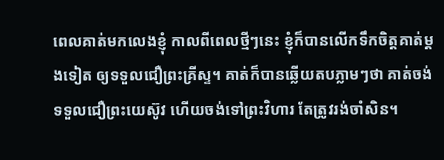ពេលគាត់មកលេងខ្ញុំ កាលពីពេលថ្មីៗនេះ ខ្ញុំក៏បានលើកទឹកចិត្តគាត់ម្តងទៀត ឲ្យទទួលជឿព្រះគ្រីស្ទ។ គាត់ក៏បានឆ្លើយតបភ្លាមៗថា គាត់ចង់ទទួលជឿព្រះយេស៊ូវ ហើយចង់ទៅព្រះវិហារ តែត្រូវរង់ចាំសិន។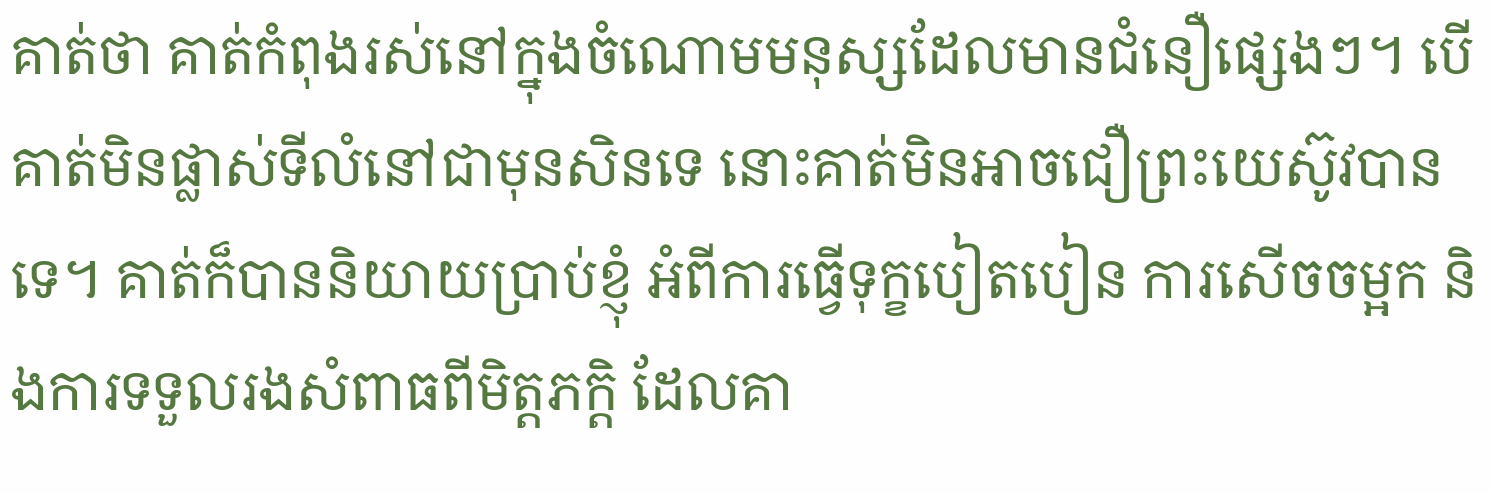គាត់ថា គាត់កំពុងរស់នៅក្នុងចំណោមមនុស្សដែលមានជំនឿផ្សេងៗ។ បើគាត់មិនផ្លាស់ទីលំនៅជាមុនសិនទេ នោះគាត់មិនអាចជឿព្រះយេស៊ូវបានទេ។ គាត់ក៏បាននិយាយប្រាប់ខ្ញុំ អំពីការធ្វើទុក្ខបៀតបៀន ការសើចចម្អក និងការទទួលរងសំពាធពីមិត្តភក្តិ ដែលគា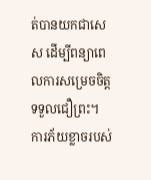ត់បានយកជាសេស ដើម្បីពន្យាពេលការសម្រេចចិត្តទទួលជឿព្រះ។
ការភ័យខ្លាចរបស់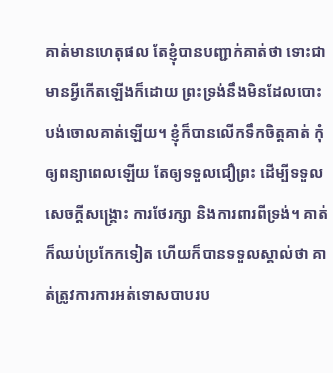គាត់មានហេតុផល តែខ្ញុំបានបញ្ជាក់គាត់ថា ទោះជាមានអ្វីកើតឡើងក៏ដោយ ព្រះទ្រង់នឹងមិនដែលបោះបង់ចោលគាត់ឡើយ។ ខ្ញុំក៏បានលើកទឹកចិត្តគាត់ កុំឲ្យពន្យាពេលឡើយ តែឲ្យទទួលជឿព្រះ ដើម្បីទទួលសេចក្តីសង្រ្គោះ ការថែរក្សា និងការពារពីទ្រង់។ គាត់ក៏ឈប់ប្រកែកទៀត ហើយក៏បានទទួលស្គាល់ថា គាត់ត្រូវការការអត់ទោសបាបរប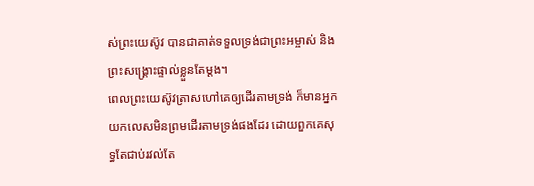ស់ព្រះយេស៊ូវ បានជាគាត់ទទួលទ្រង់ជាព្រះអម្ចាស់ និងព្រះសង្រ្គោះផ្ទាល់ខ្លួនតែម្តង។
ពេលព្រះយេស៊ូវត្រាសហៅគេឲ្យដើរតាមទ្រង់ ក៏មានអ្នកយកលេសមិនព្រមដើរតាមទ្រង់ផងដែរ ដោយពួកគេសុទ្ធតែជាប់រវល់តែ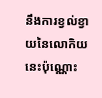នឹងការខ្វល់ខ្វាយនៃលោកិយនេះប៉ុណ្ណោះ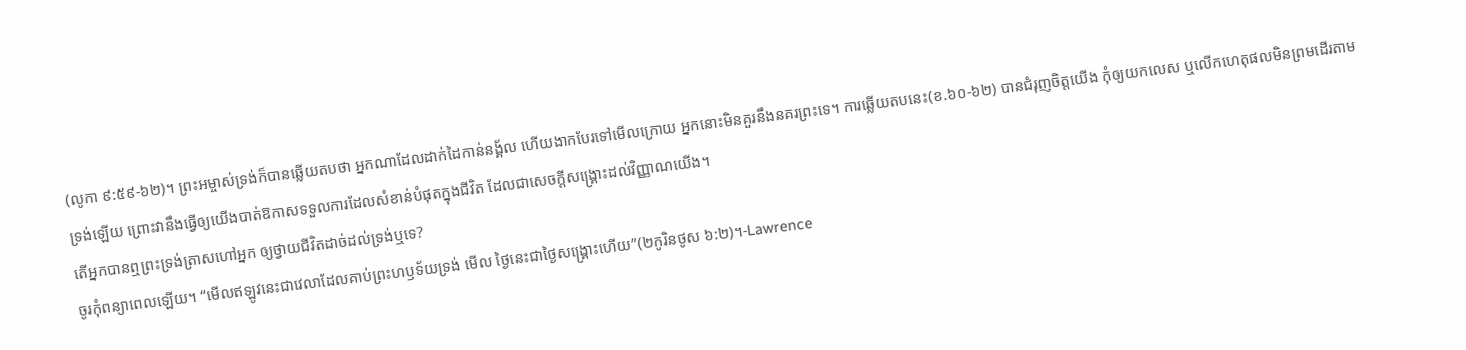(លូកា ៩:៥៩-៦២)។ ព្រះអម្ចាស់ទ្រង់ក៏បានឆ្លើយតបថា អ្នកណាដែលដាក់ដៃកាន់នង្គ័ល ហើយងាកបែរទៅមើលក្រោយ អ្នកនោះមិនគួរនឹងនគរព្រះទេ។ ការឆ្លើយតបនេះ(ខ.៦០-៦២) បានជំរុញចិត្តយើង កុំឲ្យយកលេស ឬលើកហេតុផលមិនព្រមដើរតាមទ្រង់ឡើយ ព្រោះវានឹងធ្វើឲ្យយើងបាត់ឱកាសទទួលការដែលសំខាន់បំផុតក្នុងជីវិត ដែលជាសេចក្តីសង្រ្គោះដល់វិញ្ញាណយើង។
តើអ្នកបានឮព្រះទ្រង់ត្រាសហៅអ្នក ឲ្យថ្វាយជីវិតដាច់ដល់ទ្រង់ឬទេ?
ចូរកុំពន្យាពេលឡើយ។ “មើលឥឡូវនេះជាវេលាដែលគាប់ព្រះហឫទ័យទ្រង់ មើល ថ្ងៃនេះជាថ្ងៃសង្គ្រោះហើយ”(២កូរិនថូស ៦:២)។-Lawrence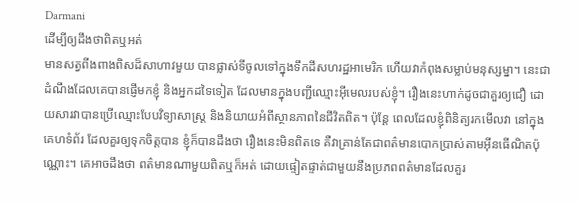Darmani
ដើម្បីឲ្យដឹងថាពិតឬអត់
មានសត្វពីងពាងពិសដ៏សាហាវមួយ បានផ្លាស់ទីចូលទៅក្នុងទឹកដីសហរដ្ឋអាមេរិក ហើយវាកំពុងសម្លាប់មនុស្សម្នា។ នេះជាដំណឹងដែលគេបានផ្ញើមកខ្ញុំ និងអ្នកដទៃទៀត ដែលមានក្នុងបញ្ជីឈ្មោះអ៊ីមេលរបស់ខ្ញុំ។ រឿងនេះហាក់ដូចជាគួរឲ្យជឿ ដោយសារវាបានប្រើឈ្មោះបែបវិទ្យាសាស្ត្រ និងនិយាយអំពីស្ថានភាពនៃជីវិតពិត។ ប៉ុន្តែ ពេលដែលខ្ញុំពិនិត្យរកមើលវា នៅក្នុងគេហទំព័រ ដែលគួរឲ្យទុកចិត្តបាន ខ្ញុំក៏បានដឹងថា រឿងនេះមិនពិតទេ គឺវាគ្រាន់តែជាពត៌មានបោកប្រាស់តាមអ៊ីនធើណិតប៉ុណ្ណោះ។ គេអាចដឹងថា ពត៌មានណាមួយពិតឬក៏អត់ ដោយផ្ទៀតផ្ទាត់ជាមួយនឹងប្រភពពត៌មានដែលគួរ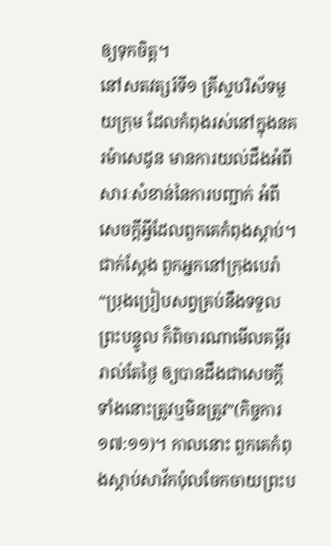ឲ្យទុកចិត្ត។
នៅសតវត្សរ៍ទី១ គ្រីស្ទបរិស័ទមួយក្រុម ដែលកំពុងរស់នៅក្នុងនគរម៉ាសេដូន មានការយល់ដឹងអំពីសារៈសំខាន់នៃការបញ្ជាក់ អំពីសេចក្តីអ្វីដែលពួកគេកំពុងស្តាប់។ ជាក់ស្តែង ពួកអ្នកនៅក្រុងបេរ៉ា “ប្រុងប្រៀបសព្វគ្រប់នឹងទទួលព្រះបន្ទូល ក៏ពិចារណាមើលគម្ពីររាល់តែថ្ងៃ ឲ្យបានដឹងជាសេចក្តីទាំងនោះត្រូវឬមិនត្រូវ”(កិច្ចការ ១៧:១១)។ កាលនោះ ពួកគេកំពុងស្តាប់សាវ័កប៉ុលចែកចាយព្រះប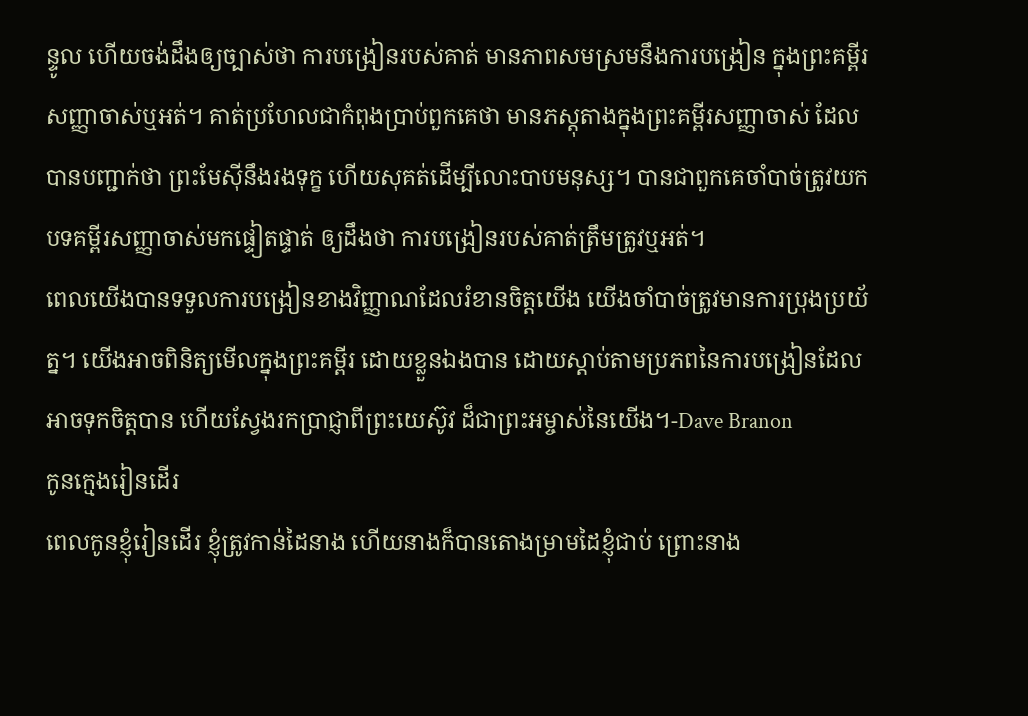ន្ទូល ហើយចង់ដឹងឲ្យច្បាស់ថា ការបង្រៀនរបស់គាត់ មានភាពសមស្រមនឹងការបង្រៀន ក្នុងព្រះគម្ពីរសញ្ញាចាស់ឬអត់។ គាត់ប្រហែលជាកំពុងប្រាប់ពួកគេថា មានភស្តុតាងក្នុងព្រះគម្ពីរសញ្ញាចាស់ ដែលបានបញ្ជាក់ថា ព្រះមែស៊ីនឹងរងទុក្ខ ហើយសុគត់ដើម្បីលោះបាបមនុស្ស។ បានជាពួកគេចាំបាច់ត្រូវយកបទគម្ពីរសញ្ញាចាស់មកផ្ទៀតផ្ទាត់ ឲ្យដឹងថា ការបង្រៀនរបស់គាត់ត្រឹមត្រូវឬអត់។
ពេលយើងបានទទួលការបង្រៀនខាងវិញ្ញាណដែលរំខានចិត្តយើង យើងចាំបាច់ត្រូវមានការប្រុងប្រយ័ត្ន។ យើងអាចពិនិត្យមើលក្នុងព្រះគម្ពីរ ដោយខ្លួនឯងបាន ដោយស្តាប់តាមប្រភពនៃការបង្រៀនដែលអាចទុកចិត្តបាន ហើយស្វែងរកប្រាជ្ញាពីព្រះយេស៊ូវ ដ៏ជាព្រះអម្ចាស់នៃយើង។-Dave Branon
កូនក្មេងរៀនដើរ
ពេលកូនខ្ញុំរៀនដើរ ខ្ញុំត្រូវកាន់ដៃនាង ហើយនាងក៏បានតោងម្រាមដៃខ្ញុំជាប់ ព្រោះនាង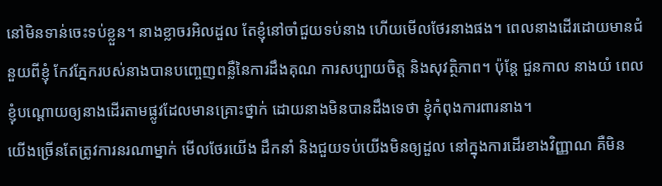នៅមិនទាន់ចេះទប់ខ្លួន។ នាងខ្លាចរអិលដួល តែខ្ញុំនៅចាំជួយទប់នាង ហើយមើលថែរនាងផង។ ពេលនាងដើរដោយមានជំនួយពីខ្ញុំ កែវភ្នែករបស់នាងបានបញ្ចេញពន្លឺនៃការដឹងគុណ ការសប្បាយចិត្ត និងសុវត្ថិភាព។ ប៉ុន្តែ ជួនកាល នាងយំ ពេលខ្ញុំបណ្តោយឲ្យនាងដើរតាមផ្លូវដែលមានគ្រោះថ្នាក់ ដោយនាងមិនបានដឹងទេថា ខ្ញុំកំពុងការពារនាង។
យើងច្រើនតែត្រូវការនរណាម្នាក់ មើលថែរយើង ដឹកនាំ និងជួយទប់យើងមិនឲ្យដួល នៅក្នុងការដើរខាងវិញ្ញាណ គឺមិន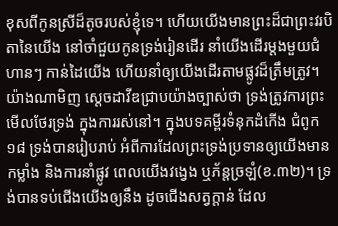ខុសពីកូនស្រីដ៏តូចរបស់ខ្ញុំទេ។ ហើយយើងមានព្រះដ៏ជាព្រះវរបិតានៃយើង នៅចាំជួយកូនទ្រង់រៀនដើរ នាំយើងដើរម្តងមួយជំហានៗ កាន់ដៃយើង ហើយនាំឲ្យយើងដើរតាមផ្លូវដ៏ត្រឹមត្រូវ។
យ៉ាងណាមិញ ស្តេចដាវីឌជ្រាបយ៉ាងច្បាស់ថា ទ្រង់ត្រូវការព្រះមើលថែរទ្រង់ ក្នុងការរស់នៅ។ ក្នុងបទគម្ពីរទំនុកដំកើង ជំពូក១៨ ទ្រង់បានរៀបរាប់ អំពីការដែលព្រះទ្រង់ប្រទានឲ្យយើងមានកម្លាំង និងការនាំផ្លូវ ពេលយើងវង្វេង ឬភ័ន្តច្រឡំ(ខ.៣២)។ ទ្រង់បានទប់ជើងយើងឲ្យនឹង ដូចជើងសត្វក្តាន់ ដែល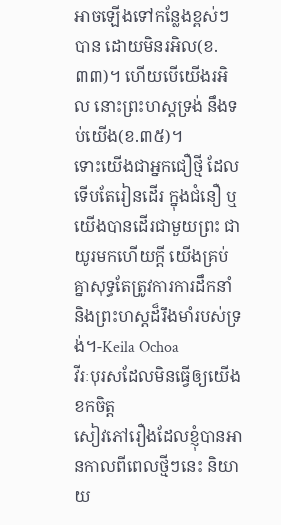អាចឡើងទៅកន្លែងខ្ពស់ៗបាន ដោយមិនរអិល(ខ.៣៣)។ ហើយបើយើងរអិល នោះព្រះហស្តទ្រង់ នឹងទប់យើង(ខ.៣៥)។
ទោះយើងជាអ្នកជឿថ្មី ដែលទើបតែរៀនដើរ ក្នុងជំនឿ ឬយើងបានដើរជាមួយព្រះ ជាយូរមកហើយក្តី យើងគ្រប់គ្នាសុទ្ធតែត្រូវការការដឹកនាំ និងព្រះហស្តដ៏រឹងមាំរបស់ទ្រង់។-Keila Ochoa
វីរៈបុរសដែលមិនធ្វើឲ្យយើងខកចិត្ត
សៀវភៅរឿងដែលខ្ញុំបានអានកាលពីពេលថ្មីៗនេះ និយាយ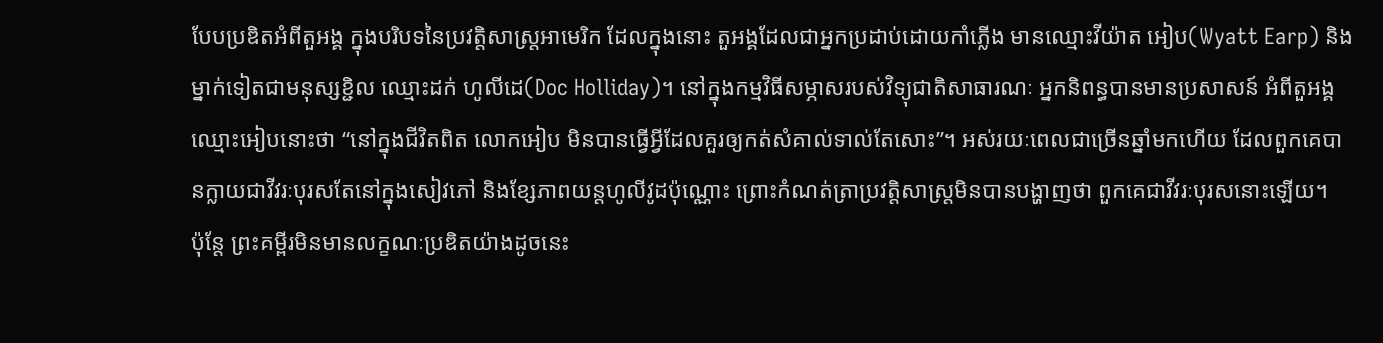បែបប្រឌិតអំពីតួអង្គ ក្នុងបរិបទនៃប្រវត្តិសាស្រ្តអាមេរិក ដែលក្នុងនោះ តួអង្គដែលជាអ្នកប្រដាប់ដោយកាំភ្លើង មានឈ្មោះវីយ៉ាត អៀប(Wyatt Earp) និងម្នាក់ទៀតជាមនុស្សខ្ជិល ឈ្មោះដក់ ហូលីដេ(Doc Holliday)។ នៅក្នុងកម្មវិធីសម្ភាសរបស់វិទ្យុជាតិសាធារណៈ អ្នកនិពន្ធបានមានប្រសាសន៍ អំពីតួអង្គឈ្មោះអៀបនោះថា “នៅក្នុងជីវិតពិត លោកអៀប មិនបានធ្វើអ្វីដែលគួរឲ្យកត់សំគាល់ទាល់តែសោះ”។ អស់រយៈពេលជាច្រើនឆ្នាំមកហើយ ដែលពួកគេបានក្លាយជាវីវរៈបុរសតែនៅក្នុងសៀវភៅ និងខ្សែភាពយន្តហូលីវូដប៉ុណ្ណោះ ព្រោះកំណត់ត្រាប្រវត្តិសាស្ត្រមិនបានបង្ហាញថា ពួកគេជាវីវរៈបុរសនោះឡើយ។
ប៉ុន្តែ ព្រះគម្ពីរមិនមានលក្ខណៈប្រឌិតយ៉ាងដូចនេះ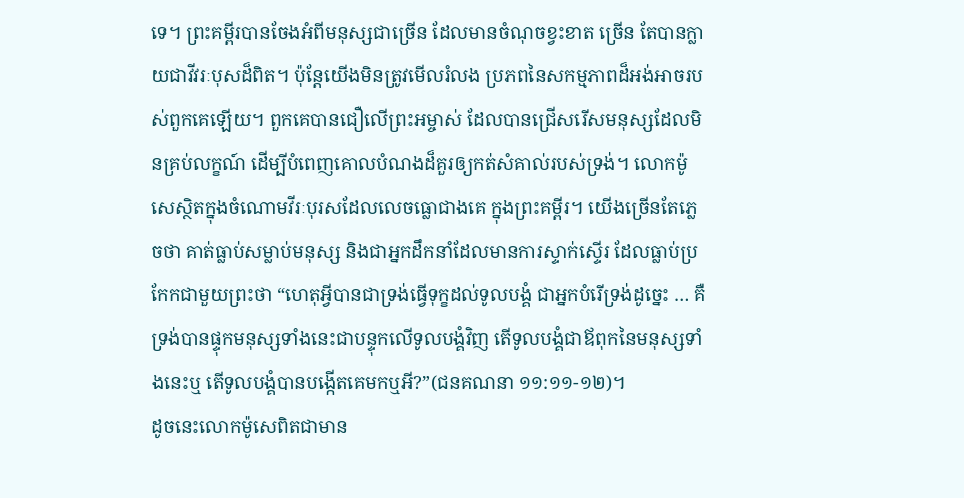ទេ។ ព្រះគម្ពីរបានចែងអំពីមនុស្សជាច្រើន ដែលមានចំណុចខ្វះខាត ច្រើន តែបានក្លាយជាវីវរៈបុសដ៏ពិត។ ប៉ុន្តែយើងមិនត្រូវមើលរំលង ប្រភពនៃសកម្មភាពដ៏អង់អាចរបស់ពួកគេឡើយ។ ពួកគេបានជឿលើព្រះអម្ចាស់ ដែលបានជ្រើសរើសមនុស្សដែលមិនគ្រប់លក្ខណ៍ ដើម្បីបំពេញគោលបំណងដ៏គួរឲ្យកត់សំគាល់របស់ទ្រង់។ លោកម៉ូសេស្ថិតក្នុងចំណោមវីរៈបុរសដែលលេចធ្លោជាងគេ ក្នុងព្រះគម្ពីរ។ យើងច្រើនតែភ្លេចថា គាត់ធ្លាប់សម្លាប់មនុស្ស និងជាអ្នកដឹកនាំដែលមានការស្ទាក់ស្ទើរ ដែលធ្លាប់ប្រកែកជាមួយព្រះថា “ហេតុអ្វីបានជាទ្រង់ធ្វើទុក្ខដល់ទូលបង្គំ ជាអ្នកបំរើទ្រង់ដូច្នេះ … គឺទ្រង់បានផ្ទុកមនុស្សទាំងនេះជាបន្ទុកលើទូលបង្គំវិញ តើទូលបង្គំជាឪពុកនៃមនុស្សទាំងនេះឬ តើទូលបង្គំបានបង្កើតគេមកឬអី?”(ជនគណនា ១១:១១-១២)។
ដូចនេះលោកម៉ូសេពិតជាមាន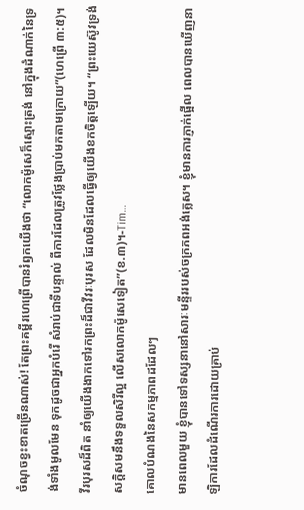ចំណុចខ្វះខាតច្រើនណាស់! តែព្រះគម្ពីរហេព្រើបានរំឭកយើងថា “លោកម៉ូសេក៏ស្មោះត្រង់ នៅក្នុងដំណាក់នៃទ្រង់ទាំងមូលមែន ទុកដូចជាអ្នកបំរើ សំរាប់ជាទីបន្ទាល់ ពីការដែលត្រូវថ្លែងប្រាប់មកតាមក្រោយ”(ហេព្រើ ៣:៥)។ វីរបុរសដ៏ពិត នាំឲ្យយើងងាកទៅរកព្រះដ៏ជាវីវរៈបុរស ដែលមិនដែលធ្វើឲ្យយើងខកចិត្តឡើយ។ “ព្រះយេស៊ូវទ្រង់សក្តិសមនឹងទទួលសិរីល្អ លើសលោកម៉ូសេទៀត”(ខ.៣)។-Tim…
គោលបំណងនៃសកម្មភាពដដែលៗ
មានពេលមួយ ខ្ញុំបានទៅទស្សនានៅសារៈមន្ទីររបស់ចក្រភពអង់គ្លេស។ ខ្ញុំមានការភ្ញាក់ផ្អើល ពេលបានឃើញនាឡិការដែលដំណើរការដោយគ្រាប់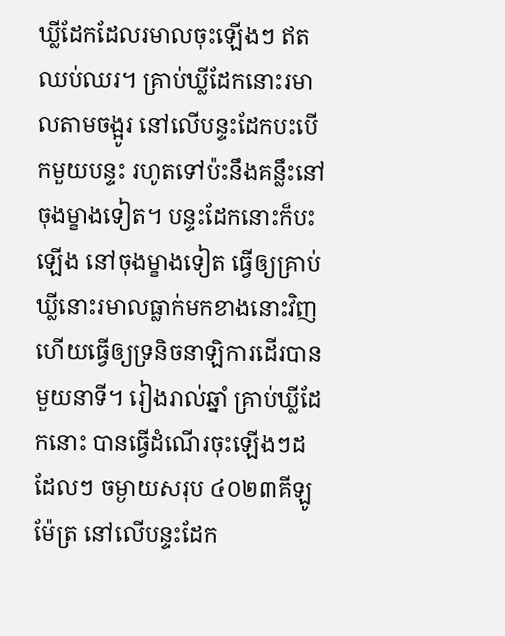ឃ្លីដែកដែលរមាលចុះឡើងៗ ឥតឈប់ឈរ។ គ្រាប់ឃ្លីដែកនោះរមាលតាមចង្អូរ នៅលើបន្ទះដែកបះបើកមួយបន្ទះ រហូតទៅប៉ះនឹងគន្លឹះនៅចុងម្ខាងទៀត។ បន្ទះដែកនោះក៏បះឡើង នៅចុងម្ខាងទៀត ធ្វើឲ្យគ្រាប់ឃ្លីនោះរមាលធ្លាក់មកខាងនោះវិញ ហើយធ្វើឲ្យទ្រនិចនាឡិការដើរបានមួយនាទី។ រៀងរាល់ឆ្នាំ គ្រាប់ឃ្លីដែកនោះ បានធ្វើដំណើរចុះឡើងៗដដែលៗ ចម្ងាយសរុប ៤០២៣គីឡូម៉ែត្រ នៅលើបន្ទះដែក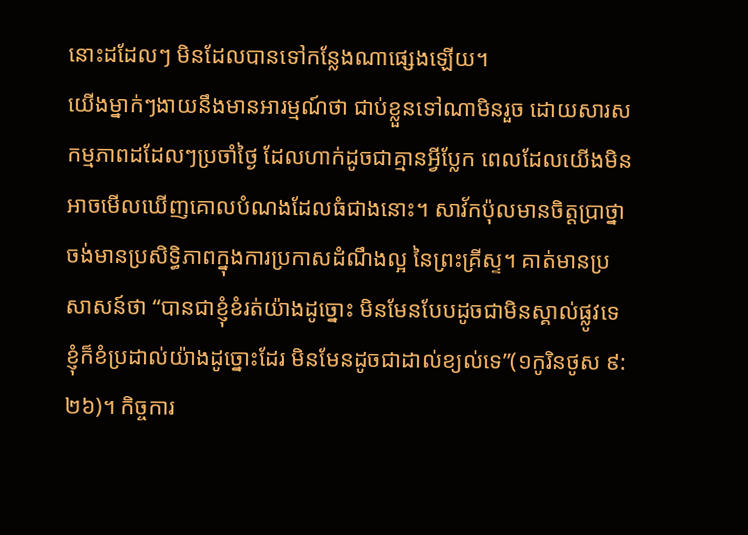នោះដដែលៗ មិនដែលបានទៅកន្លែងណាផ្សេងឡើយ។
យើងម្នាក់ៗងាយនឹងមានអារម្មណ៍ថា ជាប់ខ្លួនទៅណាមិនរួច ដោយសារសកម្មភាពដដែលៗប្រចាំថ្ងៃ ដែលហាក់ដូចជាគ្មានអ្វីប្លែក ពេលដែលយើងមិនអាចមើលឃើញគោលបំណងដែលធំជាងនោះ។ សាវ័កប៉ុលមានចិត្តប្រាថ្នាចង់មានប្រសិទ្ធិភាពក្នុងការប្រកាសដំណឹងល្អ នៃព្រះគ្រីស្ទ។ គាត់មានប្រសាសន៍ថា “បានជាខ្ញុំខំរត់យ៉ាងដូច្នោះ មិនមែនបែបដូចជាមិនស្គាល់ផ្លូវទេ ខ្ញុំក៏ខំប្រដាល់យ៉ាងដូច្នោះដែរ មិនមែនដូចជាដាល់ខ្យល់ទេ”(១កូរិនថូស ៩:២៦)។ កិច្ចការ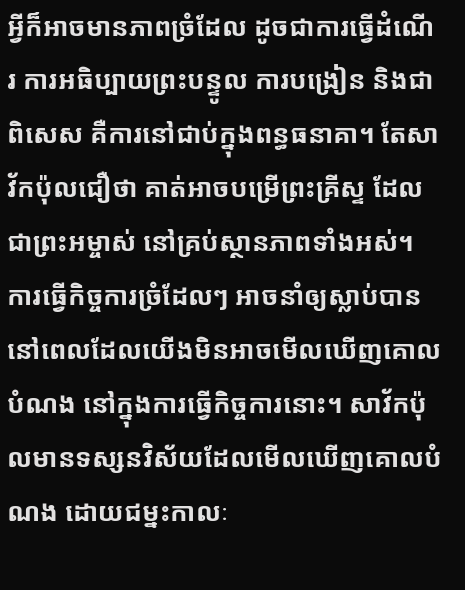អ្វីក៏អាចមានភាពច្រំដែល ដូចជាការធ្វើដំណើរ ការអធិប្បាយព្រះបន្ទូល ការបង្រៀន និងជាពិសេស គឺការនៅជាប់ក្នុងពន្ធធនាគា។ តែសាវ័កប៉ុលជឿថា គាត់អាចបម្រើព្រះគ្រីស្ទ ដែលជាព្រះអម្ចាស់ នៅគ្រប់ស្ថានភាពទាំងអស់។
ការធ្វើកិច្ចការច្រំដែលៗ អាចនាំឲ្យស្លាប់បាន នៅពេលដែលយើងមិនអាចមើលឃើញគោលបំណង នៅក្នុងការធ្វើកិច្ចការនោះ។ សាវ័កប៉ុលមានទស្សនវិស័យដែលមើលឃើញគោលបំណង ដោយជម្នះកាលៈ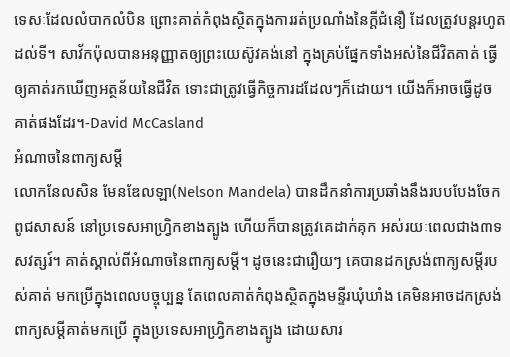ទេសៈដែលលំបាកលំបិន ព្រោះគាត់កំពុងស្ថិតក្នុងការរត់ប្រណាំងនៃក្តីជំនឿ ដែលត្រូវបន្តរហូតដល់ទី។ សាវ័កប៉ុលបានអនុញ្ញាតឲ្យព្រះយេស៊ូវគង់នៅ ក្នុងគ្រប់ផ្នែកទាំងអស់នៃជីវិតគាត់ ធ្វើឲ្យគាត់រកឃើញអត្ថន័យនៃជីវិត ទោះជាត្រូវធ្វើកិច្ចការដដែលៗក៏ដោយ។ យើងក៏អាចធ្វើដូចគាត់ផងដែរ។-David McCasland
អំណាចនៃពាក្យសម្តី
លោកនែលសិន មែនឌែលឡា(Nelson Mandela) បានដឹកនាំការប្រឆាំងនឹងរបបបែងចែកពូជសាសន៍ នៅប្រទេសអាហ្វ្រិកខាងត្បូង ហើយក៏បានត្រូវគេដាក់គុក អស់រយៈពេលជាង៣ទសវត្សរ៍។ គាត់ស្គាល់ពីអំណាចនៃពាក្យសម្តី។ ដូចនេះជារឿយៗ គេបានដកស្រង់ពាក្យសម្តីរបស់គាត់ មកប្រើក្នុងពេលបច្ចុប្បន្ន តែពេលគាត់កំពុងស្ថិតក្នុងមន្ទីរឃុំឃាំង គេមិនអាចដកស្រង់ពាក្យសម្តីគាត់មកប្រើ ក្នុងប្រទេសអាហ្វ្រិកខាងត្បូង ដោយសារ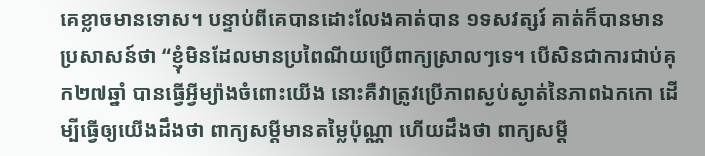គេខ្លាចមានទោស។ បន្ទាប់ពីគេបានដោះលែងគាត់បាន ១ទសវត្សរ៍ គាត់ក៏បានមានប្រសាសន៍ថា “ខ្ញុំមិនដែលមានប្រពៃណីយប្រើពាក្យស្រាលៗទេ។ បើសិនជាការជាប់គុក២៧ឆ្នាំ បានធ្វើអ្វីម្យ៉ាងចំពោះយើង នោះគឺវាត្រូវប្រើភាពស្ងប់ស្ងាត់នៃភាពឯកកោ ដើម្បីធ្វើឲ្យយើងដឹងថា ពាក្យសម្តីមានតម្លៃប៉ុណ្ណា ហើយដឹងថា ពាក្យសម្តី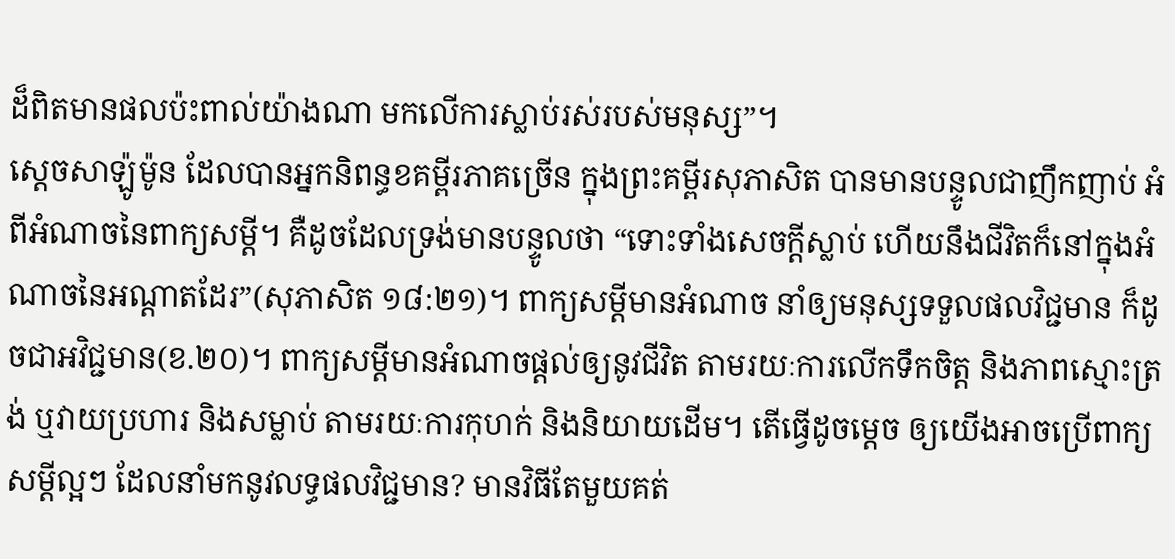ដ៏ពិតមានផលប៉ះពាល់យ៉ាងណា មកលើការស្លាប់រស់របស់មនុស្ស”។
ស្តេចសាឡ៉ូម៉ូន ដែលបានអ្នកនិពន្ធខគម្ពីរភាគច្រើន ក្នុងព្រះគម្ពីរសុភាសិត បានមានបន្ទូលជាញឹកញាប់ អំពីអំណាចនៃពាក្យសម្តី។ គឺដូចដែលទ្រង់មានបន្ទូលថា “ទោះទាំងសេចក្តីស្លាប់ ហើយនឹងជីវិតក៏នៅក្នុងអំណាចនៃអណ្តាតដែរ”(សុភាសិត ១៨:២១)។ ពាក្យសម្តីមានអំណាច នាំឲ្យមនុស្សទទួលផលវិជ្ជមាន ក៏ដូចជាអវិជ្ជមាន(ខ.២០)។ ពាក្យសម្តីមានអំណាចផ្តល់ឲ្យនូវជីវិត តាមរយៈការលើកទឹកចិត្ត និងភាពស្មោះត្រង់ ឬវាយប្រហារ និងសម្លាប់ តាមរយៈការកុហក់ និងនិយាយដើម។ តើធ្វើដូចម្តេច ឲ្យយើងអាចប្រើពាក្យសម្តីល្អៗ ដែលនាំមកនូវលទ្ធផលវិជ្ជមាន? មានវិធីតែមួយគត់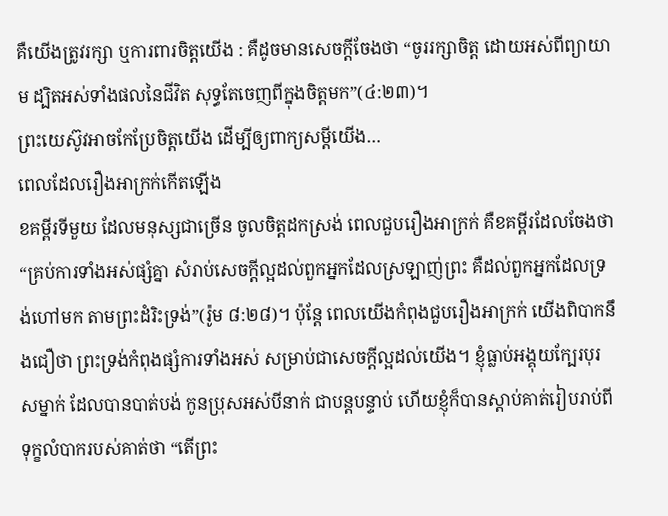គឺយើងត្រូវរក្សា ឬការពារចិត្តយើង : គឺដូចមានសេចក្តីចែងថា “ចូររក្សាចិត្ត ដោយអស់ពីព្យាយាម ដ្បិតអស់ទាំងផលនៃជីវិត សុទ្ធតែចេញពីក្នុងចិត្តមក”(៤:២៣)។
ព្រះយេស៊ូវអាចកែប្រែចិត្តយើង ដើម្បីឲ្យពាក្យសម្តីយើង…
ពេលដែលរឿងអាក្រក់កើតឡើង
ខគម្ពីរទីមួយ ដែលមនុស្សជាច្រើន ចូលចិត្តដកស្រង់ ពេលជួបរឿងអាក្រក់ គឺខគម្ពីរដែលចែងថា “គ្រប់ការទាំងអស់ផ្សំគ្នា សំរាប់សេចក្តីល្អដល់ពួកអ្នកដែលស្រឡាញ់ព្រះ គឺដល់ពួកអ្នកដែលទ្រង់ហៅមក តាមព្រះដំរិះទ្រង់”(រ៉ូម ៨:២៨)។ ប៉ុន្តែ ពេលយើងកំពុងជួបរឿងអាក្រក់ យើងពិបាកនឹងជឿថា ព្រះទ្រង់កំពុងផ្សំការទាំងអស់ សម្រាប់ជាសេចក្តីល្អដល់យើង។ ខ្ញុំធ្លាប់អង្គុយក្បែរបុរសម្នាក់ ដែលបានបាត់បង់ កូនប្រុសអស់បីនាក់ ជាបន្តបន្ទាប់ ហើយខ្ញុំក៏បានស្តាប់គាត់រៀបរាប់ពីទុក្ខលំបាករបស់គាត់ថា “តើព្រះ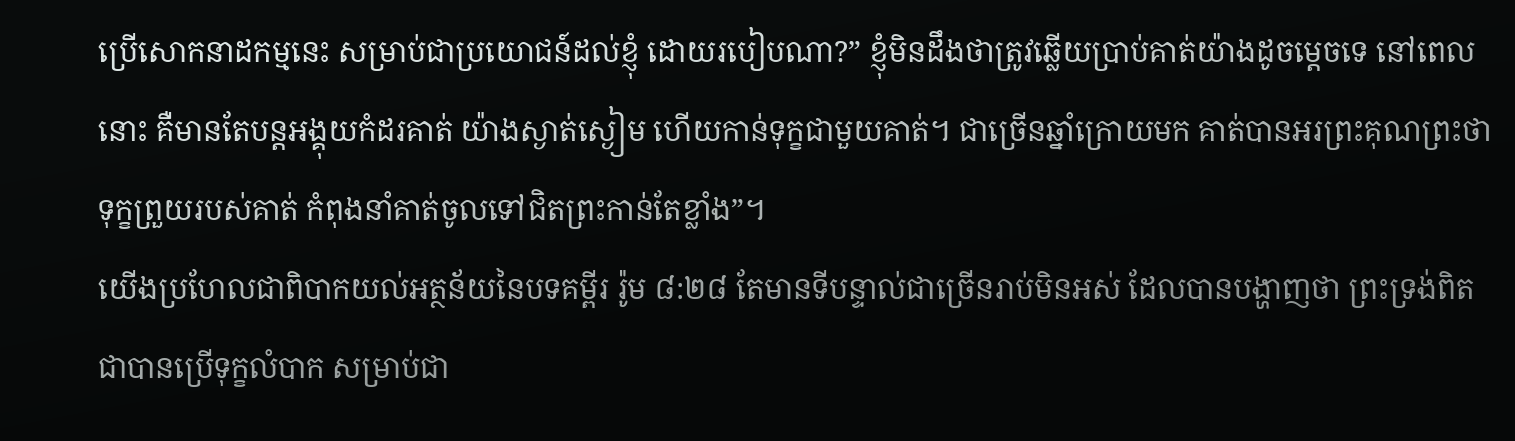ប្រើសោកនាដកម្មនេះ សម្រាប់ជាប្រយោជន៍ដល់ខ្ញុំ ដោយរបៀបណា?” ខ្ញុំមិនដឹងថាត្រូវឆ្លើយប្រាប់គាត់យ៉ាងដូចម្តេចទេ នៅពេលនោះ គឺមានតែបន្តអង្គុយកំដរគាត់ យ៉ាងស្ងាត់ស្ងៀម ហើយកាន់ទុក្ខជាមួយគាត់។ ជាច្រើនឆ្នាំក្រោយមក គាត់បានអរព្រះគុណព្រះថា ទុក្ខព្រួយរបស់គាត់ កំពុងនាំគាត់ចូលទៅជិតព្រះកាន់តែខ្លាំង”។
យើងប្រហែលជាពិបាកយល់អត្ថន័យនៃបទគម្ពីរ រ៉ូម ៨:២៨ តែមានទីបន្ទាល់ជាច្រើនរាប់មិនអស់ ដែលបានបង្ហាញថា ព្រះទ្រង់ពិតជាបានប្រើទុក្ខលំបាក សម្រាប់ជា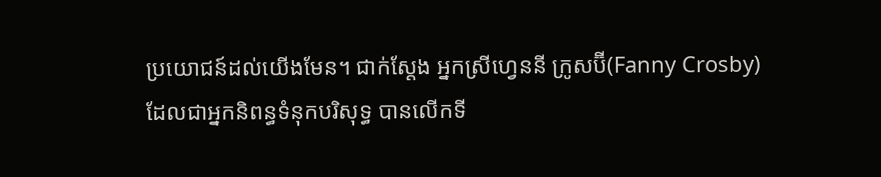ប្រយោជន៍ដល់យើងមែន។ ជាក់ស្តែង អ្នកស្រីហ្វេននី ក្រូសប៊ី(Fanny Crosby) ដែលជាអ្នកនិពន្ធទំនុកបរិសុទ្ធ បានលើកទី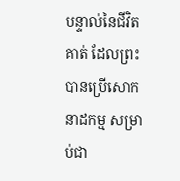បន្ទាល់នៃជីវិតគាត់ ដែលព្រះបានប្រើសោកនាដកម្ម សម្រាប់ជា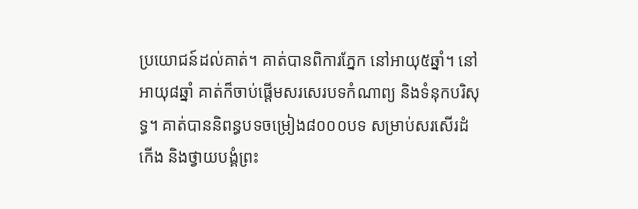ប្រយោជន៍ដល់គាត់។ គាត់បានពិការភ្នែក នៅអាយុ៥ឆ្នាំ។ នៅអាយុ៨ឆ្នាំ គាត់ក៏ចាប់ផ្តើមសរសេរបទកំណាព្យ និងទំនុកបរិសុទ្ធ។ គាត់បាននិពន្ធបទចម្រៀង៨០០០បទ សម្រាប់សរសើរដំកើង និងថ្វាយបង្គំព្រះ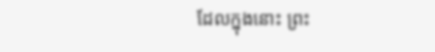ដែលក្នុងនោះ ព្រះ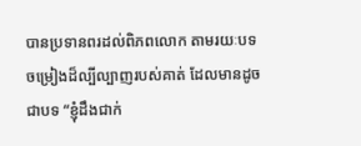បានប្រទានពរដល់ពិភពលោក តាមរយៈបទចម្រៀងដ៏ល្បីល្បាញរបស់គាត់ ដែលមានដូចជាបទ “ខ្ញុំដឹងជាក់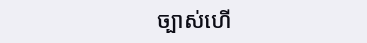ច្បាស់ហើ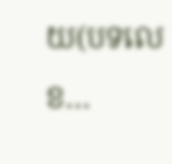យ(បទលេខ…